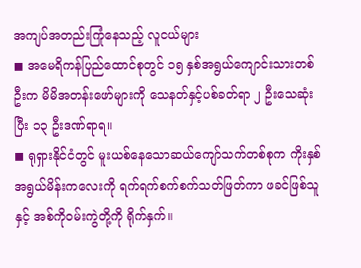အကျပ်အတည်းကြုံနေသည့် လူငယ်များ
◼ အမေရိကန်ပြည်ထောင်စုတွင် ၁၅ နှစ်အရွယ်ကျောင်းသားတစ်ဦးက မိမိအတန်းဖော်များကို သေနတ်နှင့်ပစ်ခတ်ရာ ၂ ဦးသေဆုံးပြီး ၁၃ ဦးဒဏ်ရာရ။
◼ ရုရှားနိုင်ငံတွင် မူးယစ်နေသောဆယ်ကျော်သက်တစ်စုက ကိုးနှစ်အရွယ်မိန်းကလေးကို ရက်ရက်စက်စက်သတ်ဖြတ်ကာ ဖခင်ဖြစ်သူနှင့် အစ်ကိုဝမ်းကွဲတို့ကို ရိုက်နှက်။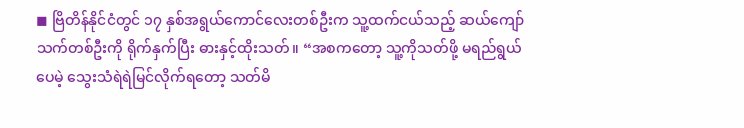◼ ဗြိတိန်နိုင်ငံတွင် ၁၇ နှစ်အရွယ်ကောင်လေးတစ်ဦးက သူ့ထက်ငယ်သည့် ဆယ်ကျော်သက်တစ်ဦးကို ရိုက်နှက်ပြီး ဓားနှင့်ထိုးသတ်။ “အစကတော့ သူ့ကိုသတ်ဖို့ မရည်ရွယ်ပေမဲ့ သွေးသံရဲရဲမြင်လိုက်ရတော့ သတ်မိ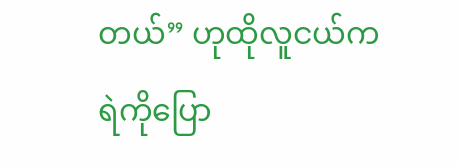တယ်” ဟုထိုလူငယ်က ရဲကိုပြော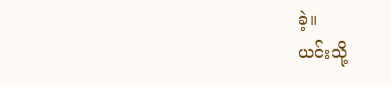ခဲ့။
ယင်းသို့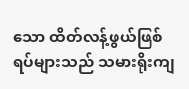သော ထိတ်လန့်ဖွယ်ဖြစ်ရပ်များသည် သမားရိုးကျ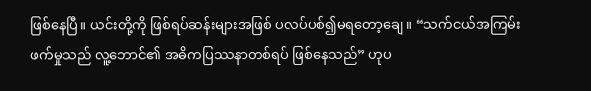ဖြစ်နေပြီ။ ယင်းတို့ကို ဖြစ်ရပ်ဆန်းများအဖြစ် ပလပ်ပစ်၍မရတော့ချေ။ “သက်ငယ်အကြမ်းဖက်မှုသည် လူ့ဘောင်၏ အဓိကပြဿနာတစ်ရပ် ဖြစ်နေသည်” ဟုပ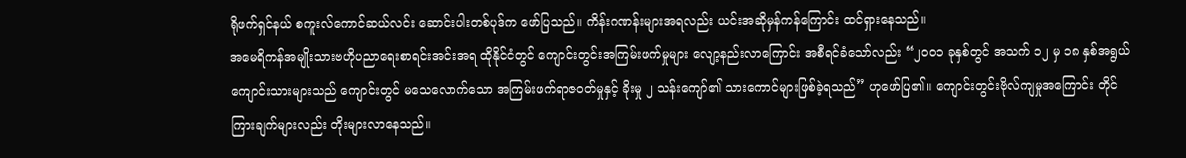ရိုဖက်ရှင်နယ် စကူးလ်ကောင်ဆယ်လင်း ဆောင်းပါးတစ်ပုဒ်က ဖော်ပြသည်။ ကိန်းဂဏန်းများအရလည်း ယင်းအဆိုမှန်ကန်ကြောင်း ထင်ရှားနေသည်။
အမေရိကန်အမျိုးသားဗဟိုပညာရေးစာရင်းအင်းအရ ထိုနိုင်ငံတွင် ကျောင်းတွင်းအကြမ်းဖက်မှုများ လျော့နည်းလာကြောင်း အစီရင်ခံသော်လည်း “၂၀၀၁ ခုနှစ်တွင် အသက် ၁၂ မှ ၁၈ နှစ်အရွယ် ကျောင်းသားများသည် ကျောင်းတွင် မသေလောက်သော အကြမ်းဖက်ရာဇဝတ်မှုနှင့် ခိုးမှု ၂ သန်းကျော်၏ သားကောင်များဖြစ်ခဲ့ရသည်” ဟုဖော်ပြ၏။ ကျောင်းတွင်းဗိုလ်ကျမှုအကြောင်း တိုင်ကြားချက်များလည်း တိုးများလာနေသည်။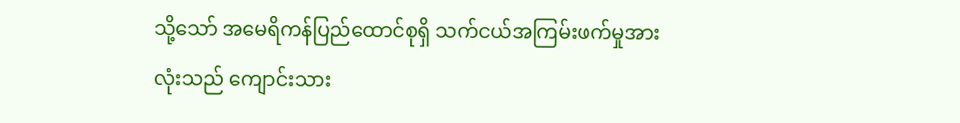သို့သော် အမေရိကန်ပြည်ထောင်စုရှိ သက်ငယ်အကြမ်းဖက်မှုအားလုံးသည် ကျောင်းသား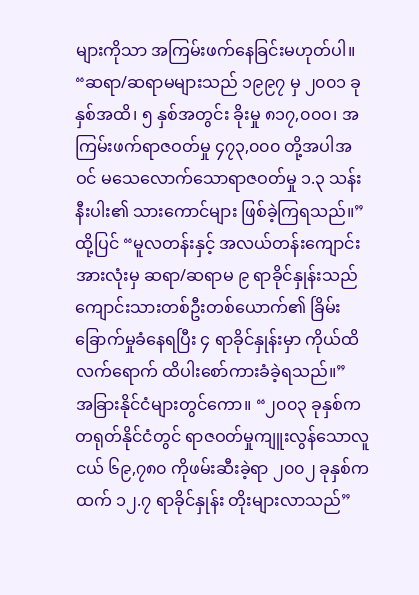များကိုသာ အကြမ်းဖက်နေခြင်းမဟုတ်ပါ။ “ဆရာ/ဆရာမများသည် ၁၉၉၇ မှ ၂၀၀၁ ခုနှစ်အထိ၊ ၅ နှစ်အတွင်း ခိုးမှု ၈၁၇,၀၀၀၊ အကြမ်းဖက်ရာဇဝတ်မှု ၄၇၃,၀၀၀ တို့အပါအဝင် မသေလောက်သောရာဇဝတ်မှု ၁.၃ သန်းနီးပါး၏ သားကောင်များ ဖြစ်ခဲ့ကြရသည်။” ထို့ပြင် “မူလတန်းနှင့် အလယ်တန်းကျောင်းအားလုံးမှ ဆရာ/ဆရာမ ၉ ရာခိုင်နှုန်းသည် ကျောင်းသားတစ်ဦးတစ်ယောက်၏ ခြိမ်းခြောက်မှုခံနေရပြီး ၄ ရာခိုင်နှုန်းမှာ ကိုယ်ထိလက်ရောက် ထိပါးစော်ကားခံခဲ့ရသည်။”
အခြားနိုင်ငံများတွင်ကော။ “၂၀၀၃ ခုနှစ်က တရုတ်နိုင်ငံတွင် ရာဇဝတ်မှုကျူးလွန်သောလူငယ် ၆၉,၇၈၀ ကိုဖမ်းဆီးခဲ့ရာ ၂၀၀၂ ခုနှစ်ကထက် ၁၂.၇ ရာခိုင်နှုန်း တိုးများလာသည်”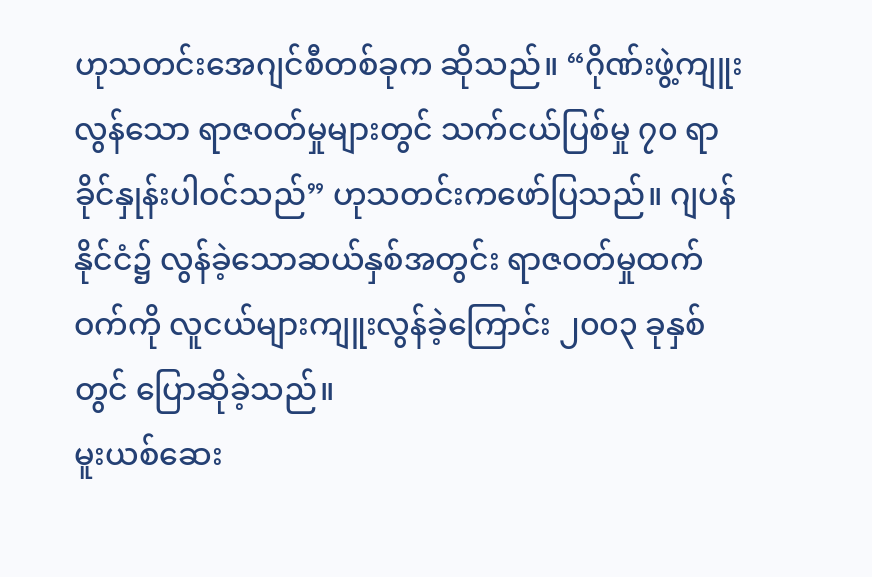ဟုသတင်းအေဂျင်စီတစ်ခုက ဆိုသည်။ “ဂိုဏ်းဖွဲ့ကျူးလွန်သော ရာဇဝတ်မှုများတွင် သက်ငယ်ပြစ်မှု ၇၀ ရာခိုင်နှုန်းပါဝင်သည်” ဟုသတင်းကဖော်ပြသည်။ ဂျပန်နိုင်ငံ၌ လွန်ခဲ့သောဆယ်နှစ်အတွင်း ရာဇဝတ်မှုထက်ဝက်ကို လူငယ်များကျူးလွန်ခဲ့ကြောင်း ၂၀၀၃ ခုနှစ်တွင် ပြောဆိုခဲ့သည်။
မူးယစ်ဆေး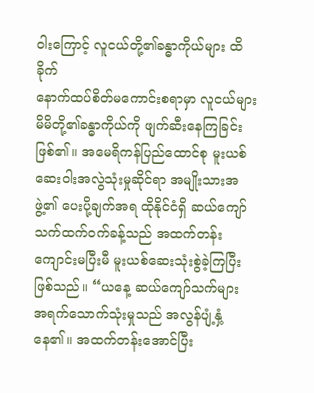ဝါးကြောင့် လူငယ်တို့၏ခန္ဓာကိုယ်များ ထိခိုက်
နောက်ထပ်စိတ်မကောင်းစရာမှာ လူငယ်များ မိမိတို့၏ခန္ဓာကိုယ်ကို ဖျက်ဆီးနေကြခြင်းဖြစ်၏။ အမေရိကန်ပြည်ထောင်စု မူးယစ်ဆေးဝါးအလွဲသုံးမှုဆိုင်ရာ အမျိုးသားအဖွဲ့၏ ပေးပို့ချက်အရ ထိုနိုင်ငံရှိ ဆယ်ကျော်သက်ထက်ဝက်ခန့်သည် အထက်တန်းကျောင်းမပြီးမီ မူးယစ်ဆေးသုံးစွဲခဲ့ကြပြီးဖြစ်သည်။ “ယနေ့ ဆယ်ကျော်သက်များ အရက်သောက်သုံးမှုသည် အလွန်ပျံ့နှံ့နေ၏။ အထက်တန်းအောင်ပြီး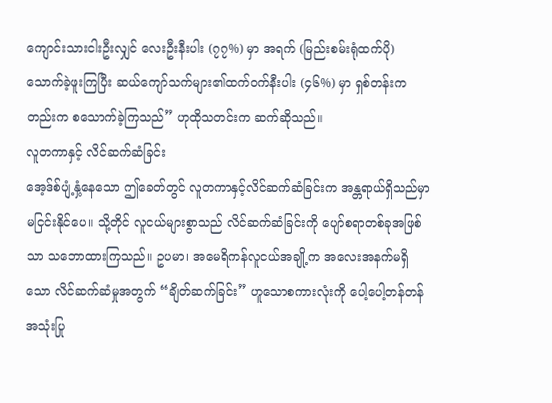ကျောင်းသားငါးဦးလျှင် လေးဦးနီးပါး (၇၇%) မှာ အရက် (မြည်းစမ်းရုံထက်ပို) သောက်ခဲ့ဖူးကြပြီး ဆယ်ကျော်သက်များ၏ထက်ဝက်နီးပါး (၄၆%) မှာ ရှစ်တန်းကတည်းက စသောက်ခဲ့ကြသည်” ဟုထိုသတင်းက ဆက်ဆိုသည်။
လူတကာနှင့် လိင်ဆက်ဆံခြင်း
အေ့ဒ်စ်ပျံ့နှံ့နေသော ဤခေတ်တွင် လူတကာနှင့်လိင်ဆက်ဆံခြင်းက အန္တရာယ်ရှိသည်မှာ မငြင်းနိုင်ပေ။ သို့တိုင် လူငယ်များစွာသည် လိင်ဆက်ဆံခြင်းကို ပျော်စရာတစ်ခုအဖြစ်သာ သဘောထားကြသည်။ ဥပမာ၊ အမေရိကန်လူငယ်အချို့က အလေးအနက်မရှိသော လိင်ဆက်ဆံမှုအတွက် “ချိတ်ဆက်ခြင်း” ဟူသောစကားလုံးကို ပေါ့ပေါ့တန်တန် အသုံးပြု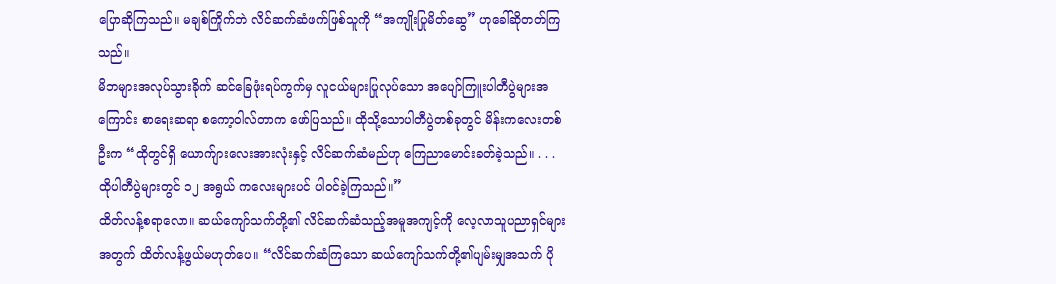ပြောဆိုကြသည်။ မချစ်ကြိုက်ဘဲ လိင်ဆက်ဆံဖက်ဖြစ်သူကို “အကျိုးပြုမိတ်ဆွေ” ဟုခေါ်ဆိုတတ်ကြသည်။
မိဘများအလုပ်သွားခိုက် ဆင်ခြေဖုံးရပ်ကွက်မှ လူငယ်များပြုလုပ်သော အပျော်ကြူးပါတီပွဲများအကြောင်း စာရေးဆရာ စကော့ဝါလ်တာက ဖော်ပြသည်။ ထိုသို့သောပါတီပွဲတစ်ခုတွင် မိန်းကလေးတစ်ဦးက “ထိုတွင်ရှိ ယောက်ျားလေးအားလုံးနှင့် လိင်ဆက်ဆံမည်ဟု ကြေညာမောင်းခတ်ခဲ့သည်။ . . . ထိုပါတီပွဲများတွင် ၁၂ အရွယ် ကလေးများပင် ပါဝင်ခဲ့ကြသည်။”
ထိတ်လန့်စရာလော။ ဆယ်ကျော်သက်တို့၏ လိင်ဆက်ဆံသည့်အမူအကျင့်ကို လေ့လာသူပညာရှင်များအတွက် ထိတ်လန့်ဖွယ်မဟုတ်ပေ။ “လိင်ဆက်ဆံကြသော ဆယ်ကျော်သက်တို့၏ပျမ်းမျှအသက် ပို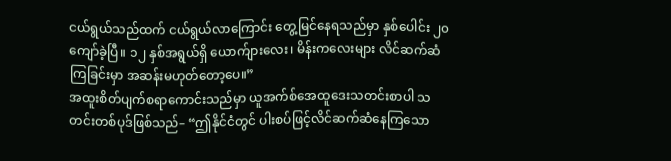ငယ်ရွယ်သည်ထက် ငယ်ရွယ်လာကြောင်း တွေ့မြင်နေရသည်မှာ နှစ်ပေါင်း ၂၀ ကျော်ခဲ့ပြီ။ ၁၂ နှစ်အရွယ်ရှိ ယောက်ျားလေး၊ မိန်းကလေးများ လိင်ဆက်ဆံကြခြင်းမှာ အဆန်းမဟုတ်တော့ပေ။”
အထူးစိတ်ပျက်စရာကောင်းသည်မှာ ယူအက်စ်အေထူဒေးသတင်းစာပါ သတင်းတစ်ပုဒ်ဖြစ်သည်– “ဤနိုင်ငံတွင် ပါးစပ်ဖြင့်လိင်ဆက်ဆံနေကြသော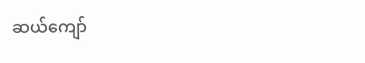ဆယ်ကျော်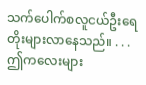သက်ပေါက်စလူငယ်ဦးရေ တိုးများလာနေသည်။ . . . ဤကလေးများ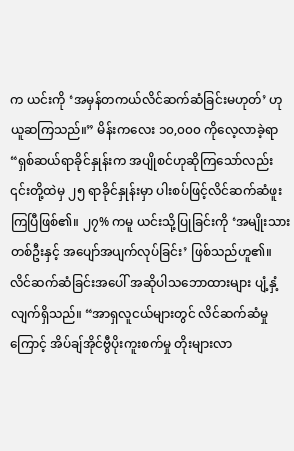က ယင်းကို ‘အမှန်တကယ်လိင်ဆက်ဆံခြင်းမဟုတ်’ ဟုယူဆကြသည်။” မိန်းကလေး ၁၀,၀၀၀ ကိုလေ့လာခဲ့ရာ “ရှစ်ဆယ်ရာခိုင်နှုန်းက အပျိုစင်ဟုဆိုကြသော်လည်း ၎င်းတို့ထဲမှ ၂၅ ရာခိုင်နှုန်းမှာ ပါးစပ်ဖြင့်လိင်ဆက်ဆံဖူးကြပြီဖြစ်၏။ ၂၇% ကမူ ယင်းသို့ပြုခြင်းကို ‘အမျိုးသားတစ်ဦးနှင့် အပျော်အပျက်လုပ်ခြင်း’ ဖြစ်သည်ဟူ၏။
လိင်ဆက်ဆံခြင်းအပေါ် အဆိုပါသဘောထားများ ပျံ့နှံ့လျက်ရှိသည်။ “အာရှလူငယ်များတွင် လိင်ဆက်ဆံမှုကြောင့် အိပ်ချ်အိုင်ဗွီပိုးကူးစက်မှု တိုးများလာ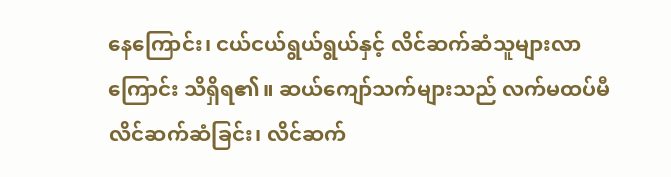နေကြောင်း၊ ငယ်ငယ်ရွယ်ရွယ်နှင့် လိင်ဆက်ဆံသူများလာကြောင်း သိရှိရ၏။ ဆယ်ကျော်သက်များသည် လက်မထပ်မီ လိင်ဆက်ဆံခြင်း၊ လိင်ဆက်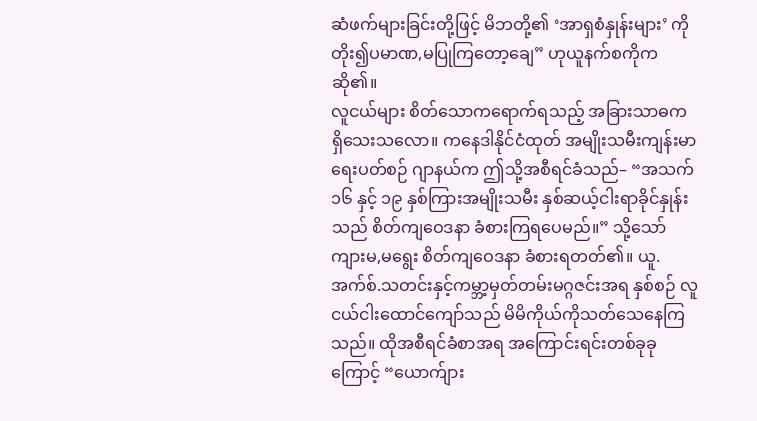ဆံဖက်များခြင်းတို့ဖြင့် မိဘတို့၏ ‘အာရှစံနှုန်းများ’ ကို တိုး၍ပမာဏ,မပြုကြတော့ချေ” ဟုယူနက်စကိုက ဆို၏။
လူငယ်များ စိတ်သောကရောက်ရသည့် အခြားသာဓက ရှိသေးသလော။ ကနေဒါနိုင်ငံထုတ် အမျိုးသမီးကျန်းမာရေးပတ်စဉ် ဂျာနယ်က ဤသို့အစီရင်ခံသည်– “အသက် ၁၆ နှင့် ၁၉ နှစ်ကြားအမျိုးသမီး နှစ်ဆယ့်ငါးရာခိုင်နှုန်းသည် စိတ်ကျဝေဒနာ ခံစားကြရပေမည်။” သို့သော် ကျားမ,မရွေး စိတ်ကျဝေဒနာ ခံစားရတတ်၏။ ယူ.အက်စ်.သတင်းနှင့်ကမ္ဘာ့မှတ်တမ်းမဂ္ဂဇင်းအရ နှစ်စဉ် လူငယ်ငါးထောင်ကျော်သည် မိမိကိုယ်ကိုသတ်သေနေကြသည်။ ထိုအစီရင်ခံစာအရ အကြောင်းရင်းတစ်ခုခုကြောင့် “ယောက်ျား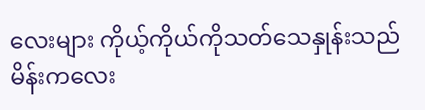လေးများ ကိုယ့်ကိုယ်ကိုသတ်သေနှုန်းသည် မိန်းကလေး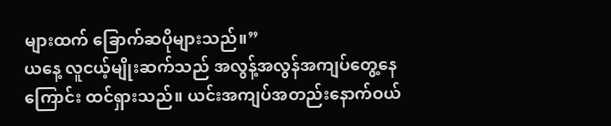များထက် ခြောက်ဆပိုများသည်။”
ယနေ့ လူငယ့်မျိုးဆက်သည် အလွန့်အလွန်အကျပ်တွေ့နေကြောင်း ထင်ရှားသည်။ ယင်းအကျပ်အတည်းနောက်ဝယ်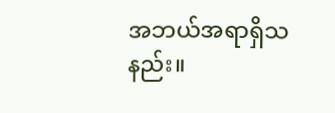အဘယ်အရာရှိသနည်း။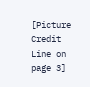[Picture Credit Line on page 3]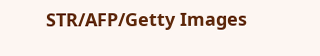STR/AFP/Getty Images